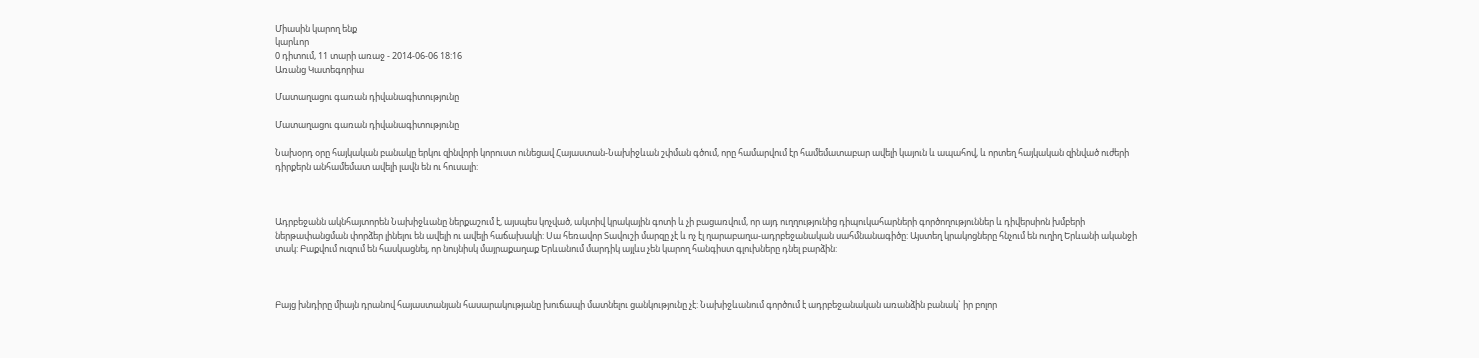Միասին կարող ենք
կարևոր
0 դիտում, 11 տարի առաջ - 2014-06-06 18:16
Առանց Կատեգորիա

Մատաղացու գառան դիվանագիտությունը

Մատաղացու գառան դիվանագիտությունը

Նախօրդ օրը հայկական բանակը երկու զինվորի կորուստ ունեցավ Հայաստան-Նախիջևան շփման գծում, որը համարվում էր համեմատաբար ավելի կայուն և ապահով, և որտեղ հայկական զինված ուժերի դիրքերն անհամեմատ ավելի լավն են ու հուսալի:



Ադրբեջանն ակնհայտորեն Նախիջևանը ներքաշում է, այսպես կոչված, ակտիվ կրակային գոտի և չի բացառվում, որ այդ ուղղությունից դիպուկահարների գործողություններ և դիվերսիոն խմբերի ներթափանցման փորձեր լինելու են ավելի ու ավելի հաճախակի: Սա հեռավոր Տավուշի մարզը չէ և ոչ էլ ղարաբաղա-ադրբեջանական սահմնանագիծը: Այստեղ կրակոցները հնչում են ուղիղ Երևանի ականջի տակ: Բաքվում ուզում են հասկացնել, որ նույնիսկ մայրաքաղաք Երևանում մարդիկ այլևս չեն կարող հանգիստ գլուխները դնել բարձին:



Բայց խնդիրը միայն դրանով հայաստանյան հասարակությանը խուճապի մատնելու ցանկությունը չէ: Նախիջևանում գործում է ադրբեջանական առանձին բանակ` իր բոլոր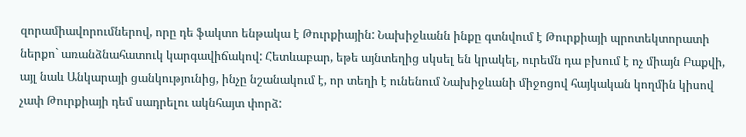զորամիավորումներով, որը դե ֆակտո ենթակա է Թուրքիային: Նախիջևանն ինքը գտնվում է Թուրքիայի պրոտեկտորատի ներքո` առանձնահատուկ կարգավիճակով: Հետևաբար, եթե այնտեղից սկսել են կրակել, ուրեմն դա բխում է ոչ միայն Բաքվի, այլ նաև Անկարայի ցանկությունից, ինչը նշանակում է, որ տեղի է ունենում Նախիջևանի միջոցով հայկական կողմին կիսով չափ Թուրքիայի դեմ սադրելու ակնհայտ փորձ: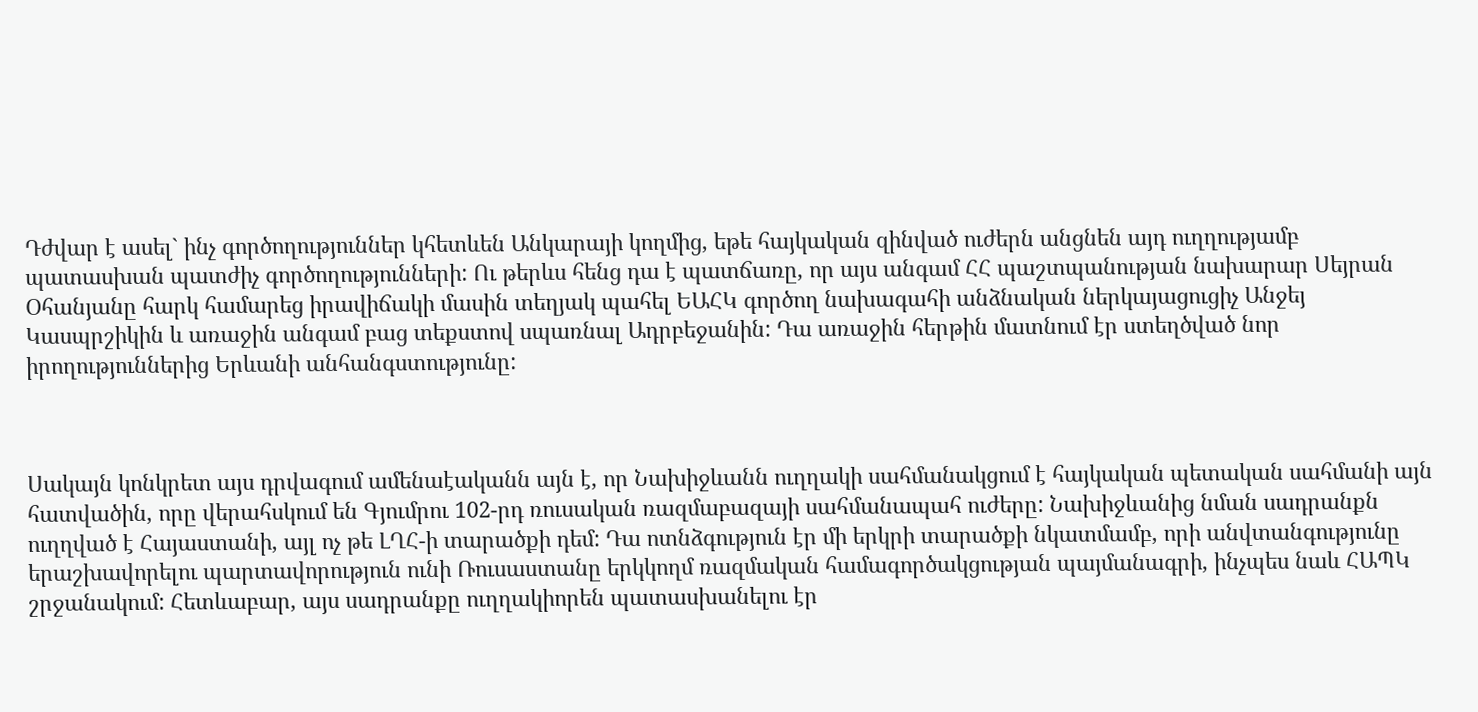Դժվար է ասել` ինչ գործողություններ կհետևեն Անկարայի կողմից, եթե հայկական զինված ուժերն անցնեն այդ ուղղությամբ պատասխան պատժիչ գործողությունների: Ու թերևս հենց դա է պատճառը, որ այս անգամ ՀՀ պաշտպանության նախարար Սեյրան Օհանյանը հարկ համարեց իրավիճակի մասին տեղյակ պահել ԵԱՀԿ գործող նախագահի անձնական ներկայացուցիչ Անջեյ Կասպրշիկին և առաջին անգամ բաց տեքստով սպառնալ Ադրբեջանին: Դա առաջին հերթին մատնում էր ստեղծված նոր իրողություններից Երևանի անհանգստությունը:



Սակայն կոնկրետ այս դրվագում ամենաէականն այն է, որ Նախիջևանն ուղղակի սահմանակցում է հայկական պետական սահմանի այն հատվածին, որը վերահսկում են Գյումրու 102-րդ ռուսական ռազմաբազայի սահմանապահ ուժերը: Նախիջևանից նման սադրանքն ուղղված է Հայաստանի, այլ ոչ թե ԼՂՀ-ի տարածքի դեմ: Դա ոտնձգություն էր մի երկրի տարածքի նկատմամբ, որի անվտանգությունը երաշխավորելու պարտավորություն ունի Ռուսաստանը երկկողմ ռազմական համագործակցության պայմանագրի, ինչպես նաև ՀԱՊԿ շրջանակում: Հետևաբար, այս սադրանքը ուղղակիորեն պատասխանելու էր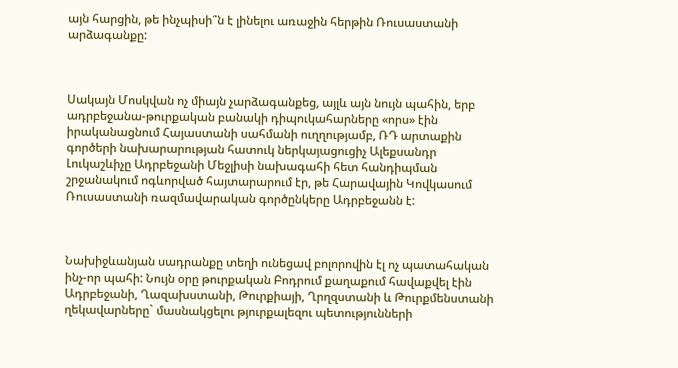այն հարցին, թե ինչպիսի՞ն է լինելու առաջին հերթին Ռուսաստանի արձագանքը:



Սակայն Մոսկվան ոչ միայն չարձագանքեց, այլև այն նույն պահին, երբ ադրբեջանա-թուրքական բանակի դիպուկահարները «որս» էին իրականացնում Հայաստանի սահմանի ուղղությամբ, ՌԴ արտաքին գործերի նախարարության հատուկ ներկայացուցիչ Ալեքսանդր Լուկաշևիչը Ադրբեջանի Մեջլիսի նախագահի հետ հանդիպման շրջանակում ոգևորված հայտարարում էր, թե Հարավային Կովկասում Ռուսաստանի ռազմավարական գործընկերը Ադրբեջանն է:



Նախիջևանյան սադրանքը տեղի ունեցավ բոլորովին էլ ոչ պատահական ինչ-որ պահի: Նույն օրը թուրքական Բոդրում քաղաքում հավաքվել էին Ադրբեջանի, Ղազախստանի, Թուրքիայի, Ղրղզստանի և Թուրքմենստանի ղեկավարները` մասնակցելու թյուրքալեզու պետությունների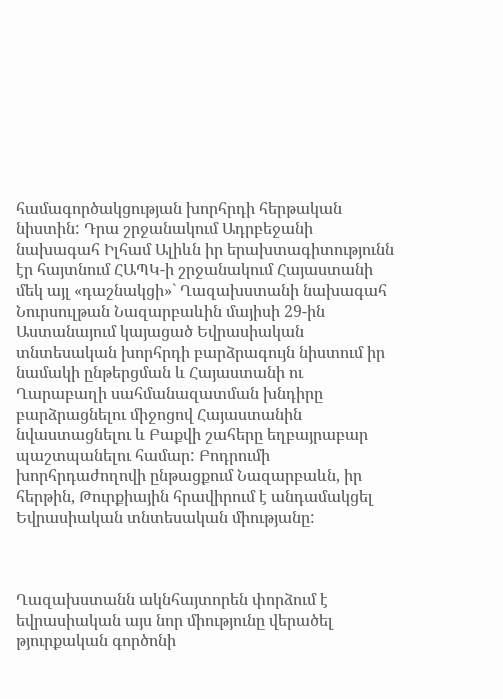համագործակցության խորհրդի հերթական նիստին: Դրա շրջանակում Ադրբեջանի նախագահ Իլհամ Ալիևն իր երախտագիտությունն էր հայտնում ՀԱՊԿ-ի շրջանակում Հայաստանի մեկ այլ «դաշնակցի»` Ղազախստանի նախագահ Նուրսուլթան Նազարբաևին մայիսի 29-ին Աստանայում կայացած Եվրասիական տնտեսական խորհրդի բարձրագույն նիստում իր նամակի ընթերցման և Հայաստանի ու Ղարաբաղի սահմանազատման խնդիրը բարձրացնելու միջոցով Հայաստանին նվաստացնելու և Բաքվի շահերը եղբայրաբար պաշտպանելու համար: Բոդրումի խորհրդաժողովի ընթացքում Նազարբաևն, իր հերթին, Թուրքիային հրավիրում է անդամակցել Եվրասիական տնտեսական միությանը:



Ղազախստանն ակնհայտորեն փորձում է եվրասիական այս նոր միությունը վերածել թյուրքական գործոնի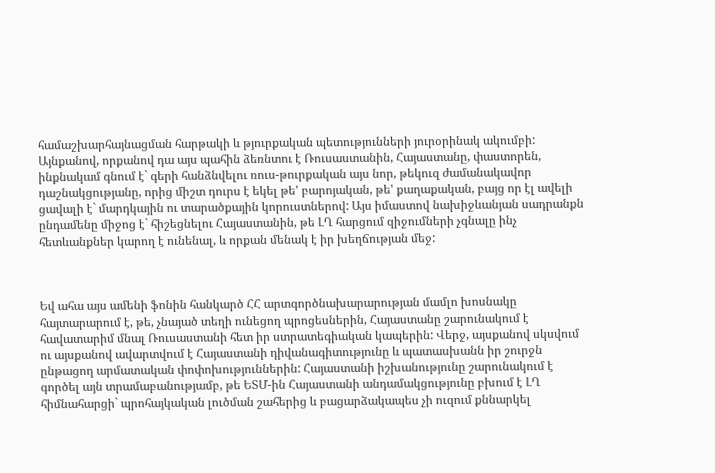համաշխարհայնացման հարթակի և թյուրքական պետությունների յուրօրինակ ակումբի: Այնքանով, որքանով դա այս պահին ձեռնտու է Ռուսաստանին, Հայաստանը, փաստորեն, ինքնակամ գնում է` գերի հանձնվելու ռուս-թուրքական այս նոր, թեկուզ ժամանակավոր դաշնակցությանը, որից միշտ դուրս է եկել թե' բարոյական, թե' քաղաքական, բայց որ էլ ավելի ցավալի է` մարդկային ու տարածքային կորուստներով: Այս իմաստով նախիջևանյան սադրանքն ընդամենը միջոց է` հիշեցնելու Հայաստանին, թե ԼՂ հարցում զիջումների չգնալը ինչ հետևանքներ կարող է ունենալ, և որքան մենակ է իր խեղճության մեջ:



Եվ ահա այս ամենի ֆոնին հանկարծ ՀՀ արտգործնախարարության մամլո խոսնակը հայտարարում է, թե, չնայած տեղի ունեցող պրոցեսներին, Հայաստանը շարունակում է հավատարիմ մնալ Ռուսաստանի հետ իր ստրատեգիական կապերին: Վերջ, այսքանով սկսվում ու այսքանով ավարտվում է Հայաստանի դիվանագիտությունը և պատասխանն իր շուրջն ընթացող արմատական փոփոխություններին: Հայաստանի իշխանությունը շարունակում է գործել այն տրամաբանությամբ, թե ԵՏՄ-ին Հայաստանի անդամակցությունը բխում է ԼՂ հիմնահարցի` պրոհայկական լուծման շահերից և բացարձակապես չի ուզում քննարկել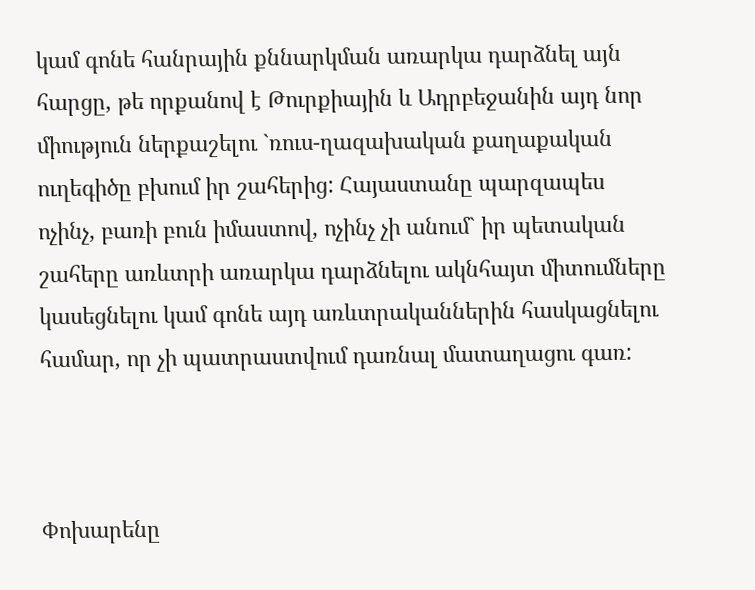կամ գոնե հանրային քննարկման առարկա դարձնել այն հարցը, թե որքանով է Թուրքիային և Ադրբեջանին այդ նոր միություն ներքաշելու `ռուս-ղազախական քաղաքական ուղեգիծը բխում իր շահերից: Հայաստանը պարզապես ոչինչ, բառի բուն իմաստով, ոչինչ չի անում` իր պետական շահերը առևտրի առարկա դարձնելու ակնհայտ միտումները կասեցնելու կամ գոնե այդ առևտրականներին հասկացնելու համար, որ չի պատրաստվում դառնալ մատաղացու գառ:



Փոխարենը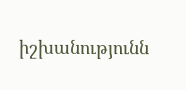իշխանությունն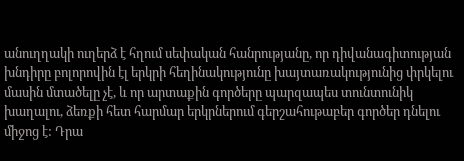անուղղակի ուղերձ է հղում սեփական հանրությանը, որ դիվանագիտության խնդիրը բոլորովին էլ երկրի հեղինակությունը խայտառակությունից փրկելու մասին մտածելը չէ, և որ արտաքին գործերը պարզապես տունտունիկ խաղալու, ձեռքի հետ հարմար երկրներում գերշահութաբեր գործեր դնելու միջոց է: Դրա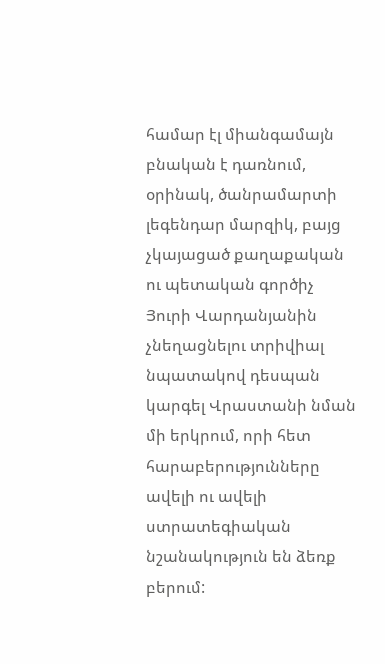համար էլ միանգամայն բնական է դառնում, օրինակ, ծանրամարտի լեգենդար մարզիկ, բայց չկայացած քաղաքական ու պետական գործիչ Յուրի Վարդանյանին չնեղացնելու տրիվիալ նպատակով դեսպան կարգել Վրաստանի նման մի երկրում, որի հետ հարաբերությունները ավելի ու ավելի ստրատեգիական նշանակություն են ձեռք բերում: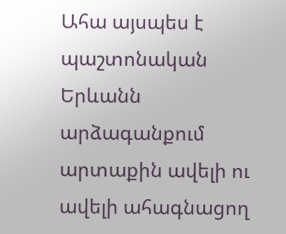Ահա այսպես է պաշտոնական Երևանն արձագանքում արտաքին ավելի ու ավելի ահագնացող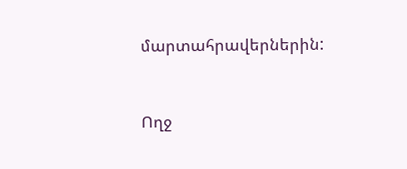մարտահրավերներին:



Ողջ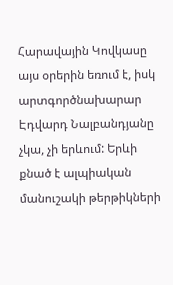Հարավային Կովկասը այս օրերին եռում է, իսկ արտգործնախարար Էդվարդ Նալբանդյանը չկա, չի երևում: Երևի քնած է ալպիական մանուշակի թերթիկների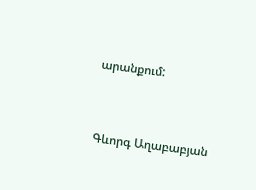արանքում:



Գևորգ Աղաբաբյան